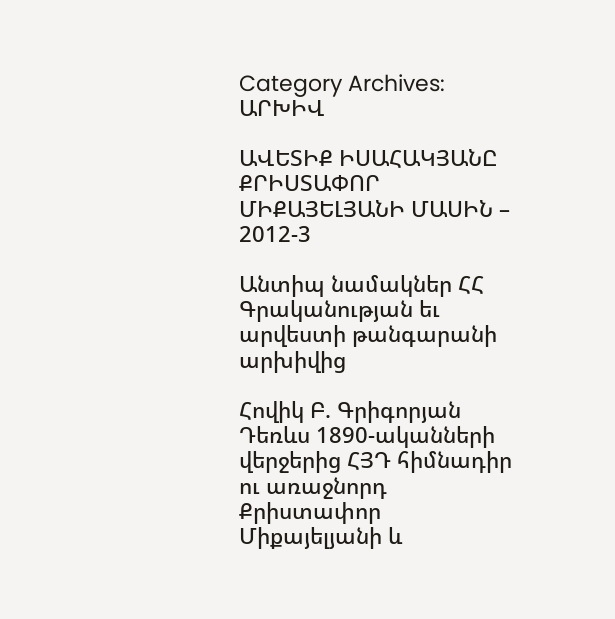Category Archives: ԱՐԽԻՎ

ԱՎԵՏԻՔ ԻՍԱՀԱԿՅԱՆԸ ՔՐԻՍՏԱՓՈՐ ՄԻՔԱՅԵԼՅԱՆԻ ՄԱՍԻՆ – 2012-3

Անտիպ նամակներ ՀՀ Գրականության եւ արվեստի թանգարանի արխիվից

Հովիկ Բ. Գրիգորյան
Դեռևս 1890-ականների վերջերից ՀՅԴ հիմնադիր ու առաջնորդ Քրիստափոր Միքայելյանի և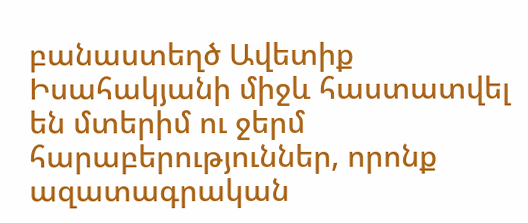բանաստեղծ Ավետիք Իսահակյանի միջև հաստատվել են մտերիմ ու ջերմ հարաբերություններ, որոնք ազատագրական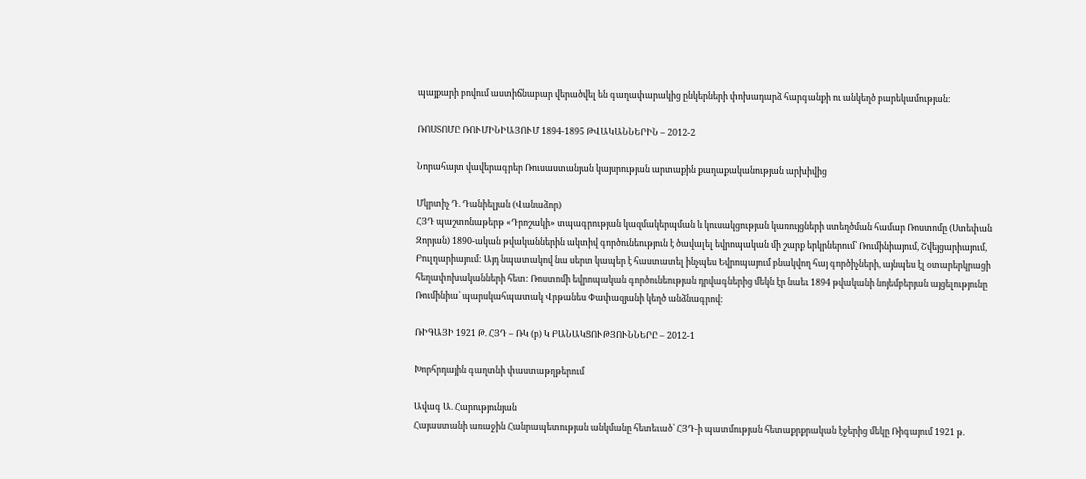պայքարի բովում աստիճնաբար վերածվել են գաղափարակից ընկերների փոխադարձ հարգանքի ու անկեղծ բարեկամության:

ՌՈՍՏՈՄԸ ՌՈՒՄԻՆԻԱՅՈՒՄ 1894-1895 ԹՎԱԿԱՆՆԵՐԻՆ – 2012-2

Նորահայտ վավերագրեր Ռուսաստանյան կայսրության արտաքին քաղաքականության արխիվից

Մկրտիչ Դ. Դանիելյան (Վանաձոր)
ՀՅԴ պաշտոնաթերթ «Դրոշակի» տպագրության կազմակերպման և կուսակցության կառույցների ստեղծման համար Ռոստոմը (Ստեփան Զորյան) 1890-ական թվականներին ակտիվ գործունեություն է ծավալել եվրոպական մի շարք երկրներում՝ Ռումինիայում, Շվեյցարիայում, Բուլղարիայում: Այդ նպատակով նա սերտ կապեր է հաստատել ինչպես Եվրոպայում բնակվող հայ գործիչների, այնպես էլ օտարերկրացի հեղափոխականների հետ: Ռոստոմի եվրոպական գործունեության դրվագներից մեկն էր նաեւ 1894 թվականի նոյեմբերյան այցելությունը Ռումինիա՝ պարսկահպատակ Վրթանես Փափազյանի կեղծ անձնագրով:

ՌԻԳԱՅԻ 1921 Թ. ՀՅԴ – ՌԿ (բ) Կ ԲԱՆԱԿՑՈՒԹՅՈՒՆՆԵՐԸ – 2012-1

Խորհրդային գաղտնի փաստաթղթերում

Ավագ Ա. Հարությունյան
Հայաստանի առաջին Հանրապետության անկմանը հետեւած՝ ՀՅԴ-ի պատմության հետաքրքրական էջերից մեկը Ռիգայում 1921 թ.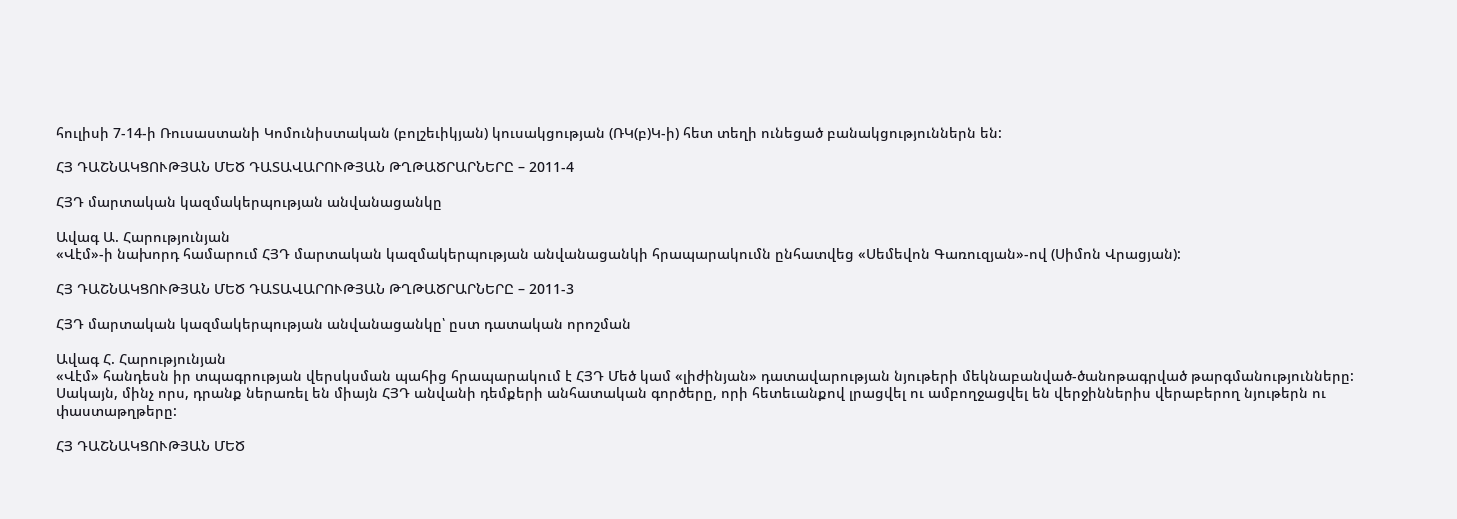հուլիսի 7-14-ի Ռուսաստանի Կոմունիստական (բոլշեւիկյան) կուսակցության (ՌԿ(բ)Կ-ի) հետ տեղի ունեցած բանակցություններն են:

ՀՅ ԴԱՇՆԱԿՑՈՒԹՅԱՆ ՄԵԾ ԴԱՏԱՎԱՐՈՒԹՅԱՆ ԹՂԹԱԾՐԱՐՆԵՐԸ – 2011-4

ՀՅԴ մարտական կազմակերպության անվանացանկը

Ավագ Ա. Հարությունյան
«Վէմ»-ի նախորդ համարում ՀՅԴ մարտական կազմակերպության անվանացանկի հրապարակումն ընհատվեց «Սեմեվոն Գառուզյան»-ով (Սիմոն Վրացյան):

ՀՅ ԴԱՇՆԱԿՑՈՒԹՅԱՆ ՄԵԾ ԴԱՏԱՎԱՐՈՒԹՅԱՆ ԹՂԹԱԾՐԱՐՆԵՐԸ – 2011-3

ՀՅԴ մարտական կազմակերպության անվանացանկը՝ ըստ դատական որոշման

Ավագ Հ. Հարությունյան
«Վէմ» հանդեսն իր տպագրության վերսկսման պահից հրապարակում է ՀՅԴ Մեծ կամ «լիժինյան» դատավարության նյութերի մեկնաբանված-ծանոթագրված թարգմանությունները: Սակայն, մինչ որս, դրանք ներառել են միայն ՀՅԴ անվանի դեմքերի անհատական գործերը, որի հետեւանքով լրացվել ու ամբողջացվել են վերջիններիս վերաբերող նյութերն ու փաստաթղթերը:

ՀՅ ԴԱՇՆԱԿՑՈՒԹՅԱՆ ՄԵԾ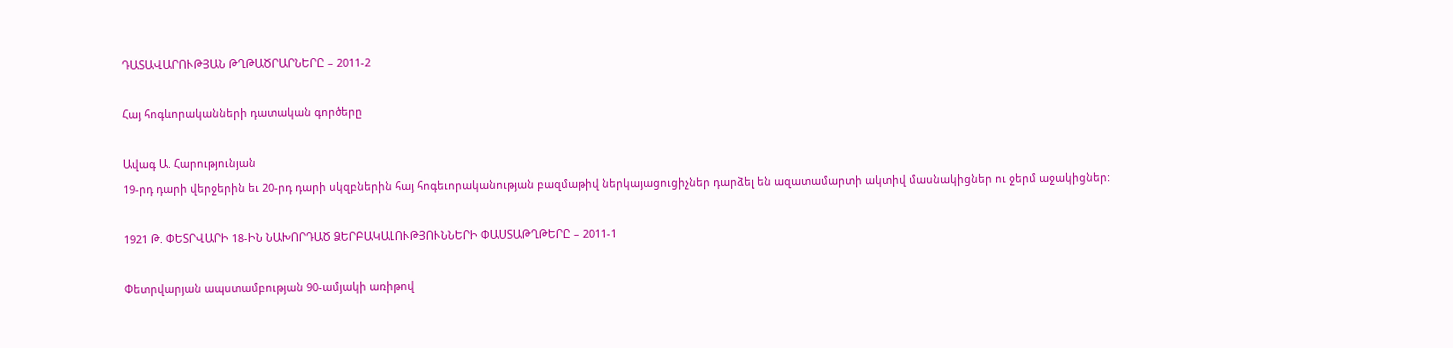ԴԱՏԱՎԱՐՈՒԹՅԱՆ ԹՂԹԱԾՐԱՐՆԵՐԸ – 2011-2

Հայ հոգևորականների դատական գործերը

Ավագ Ա. Հարությունյան
19-րդ դարի վերջերին եւ 20-րդ դարի սկզբներին հայ հոգեւորականության բազմաթիվ ներկայացուցիչներ դարձել են ազատամարտի ակտիվ մասնակիցներ ու ջերմ աջակիցներ:

1921 Թ. ՓԵՏՐՎԱՐԻ 18-ԻՆ ՆԱԽՈՐԴԱԾ ՁԵՐԲԱԿԱԼՈՒԹՅՈՒՆՆԵՐԻ ՓԱՍՏԱԹՂԹԵՐԸ – 2011-1

Փետրվարյան ապստամբության 90-ամյակի առիթով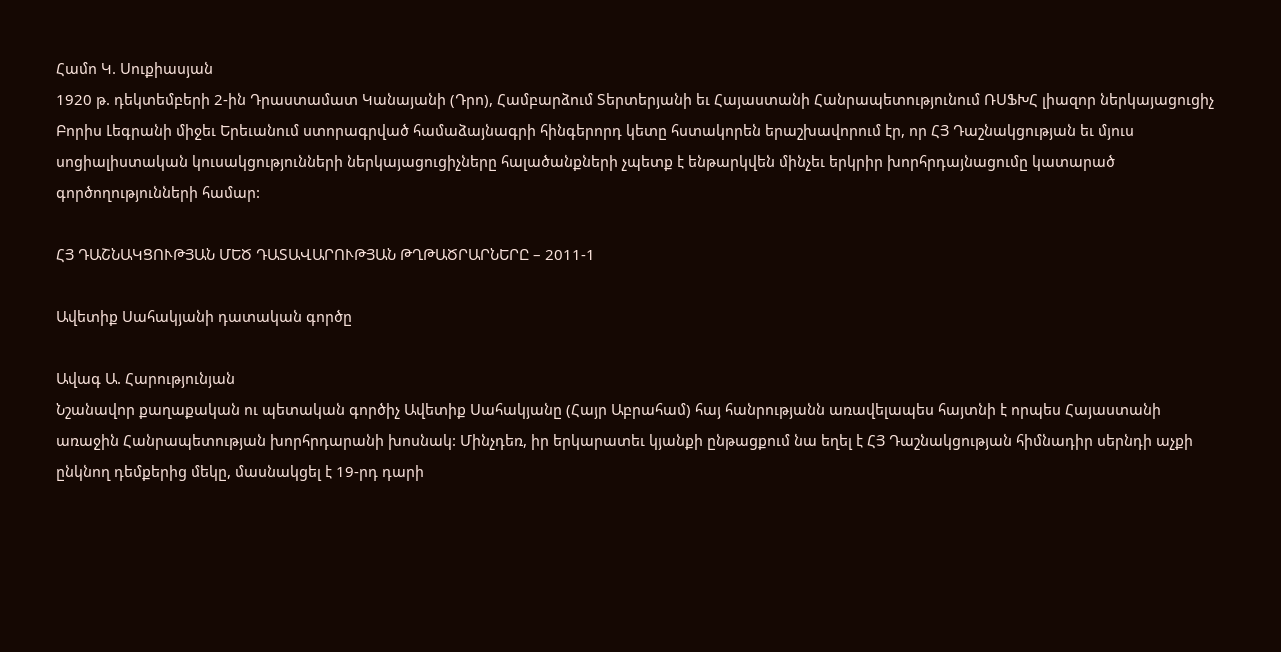Համո Կ. Սուքիասյան
1920 թ. դեկտեմբերի 2-ին Դրաստամատ Կանայանի (Դրո), Համբարձում Տերտերյանի եւ Հայաստանի Հանրապետությունում ՌՍՖԽՀ լիազոր ներկայացուցիչ Բորիս Լեգրանի միջեւ Երեւանում ստորագրված համաձայնագրի հինգերորդ կետը հստակորեն երաշխավորում էր, որ ՀՅ Դաշնակցության եւ մյուս սոցիալիստական կուսակցությունների ներկայացուցիչները հալածանքների չպետք է ենթարկվեն մինչեւ երկրիր խորհրդայնացումը կատարած գործողությունների համար:

ՀՅ ԴԱՇՆԱԿՑՈՒԹՅԱՆ ՄԵԾ ԴԱՏԱՎԱՐՈՒԹՅԱՆ ԹՂԹԱԾՐԱՐՆԵՐԸ – 2011-1

Ավետիք Սահակյանի դատական գործը

Ավագ Ա. Հարությունյան
Նշանավոր քաղաքական ու պետական գործիչ Ավետիք Սահակյանը (Հայր Աբրահամ) հայ հանրությանն առավելապես հայտնի է որպես Հայաստանի առաջին Հանրապետության խորհրդարանի խոսնակ: Մինչդեռ, իր երկարատեւ կյանքի ընթացքում նա եղել է ՀՅ Դաշնակցության հիմնադիր սերնդի աչքի ընկնող դեմքերից մեկը, մասնակցել է 19-րդ դարի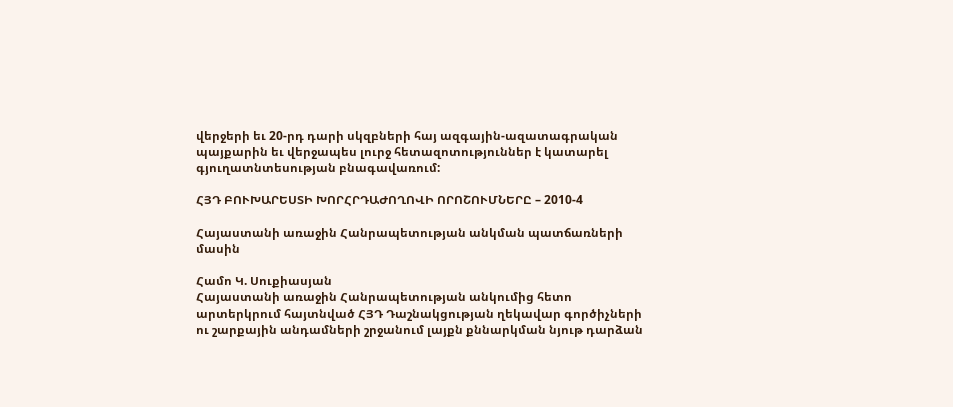վերջերի եւ 20-րդ դարի սկզբների հայ ազգային-ազատագրական պայքարին եւ վերջապես լուրջ հետազոտություններ է կատարել գյուղատնտեսության բնագավառում:

ՀՅԴ ԲՈՒԽԱՐԵՍՏԻ ԽՈՐՀՐԴԱԺՈՂՈՎԻ ՈՐՈՇՈՒՄՆԵՐԸ – 2010-4

Հայաստանի առաջին Հանրապետության անկման պատճառների մասին

Համո Կ. Սուքիասյան
Հայաստանի առաջին Հանրապետության անկումից հետո արտերկրում հայտնված ՀՅԴ Դաշնակցության ղեկավար գործիչների ու շարքային անդամների շրջանում լայքն քննարկման նյութ դարձան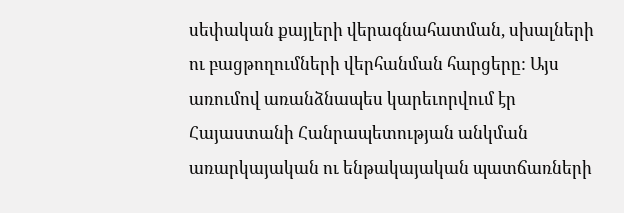սեփական քայլերի վերագնահատման, սխալների ու բացթողումների վերհանման հարցերը: Այս առումով առանձնապես կարեւորվում էր Հայաստանի Հանրապետության անկման առարկայական ու ենթակայական պատճառների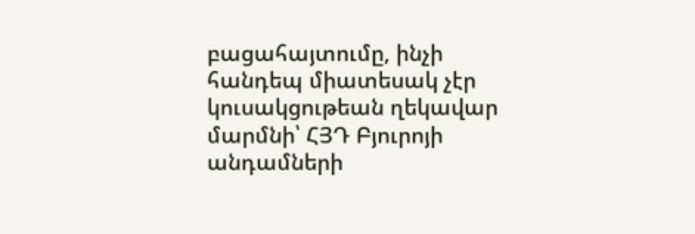բացահայտումը, ինչի հանդեպ միատեսակ չէր կուսակցութեան ղեկավար մարմնի՝ ՀՅԴ Բյուրոյի անդամների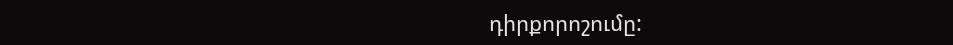դիրքորոշումը: